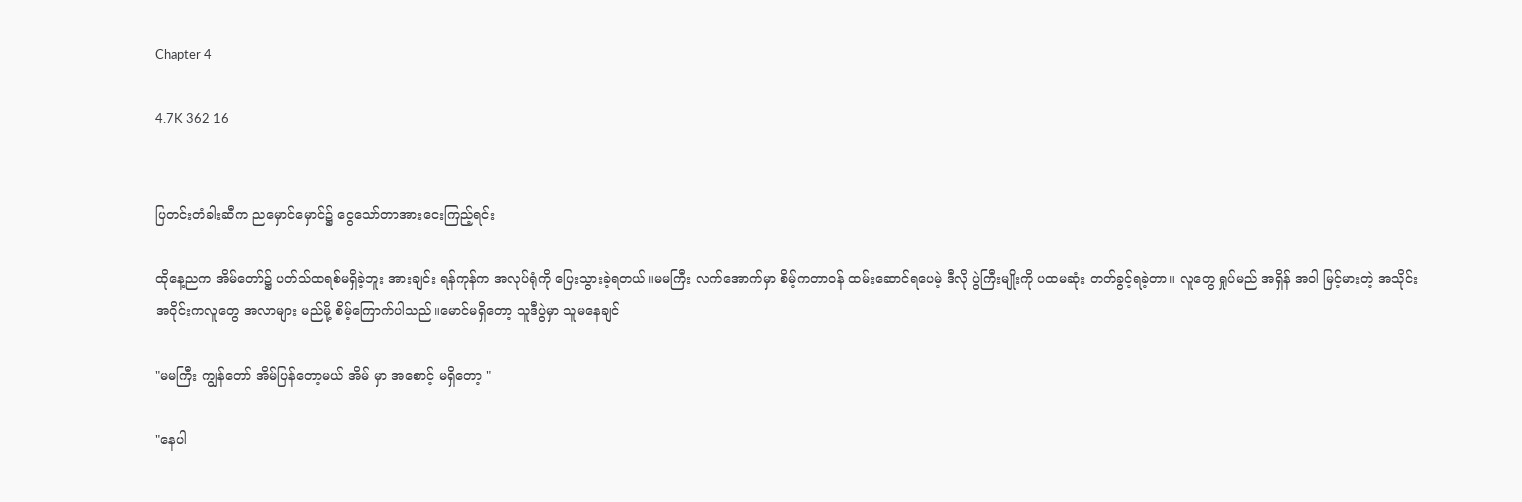Chapter 4

4.7K 362 16


ပြတင်းတံခါးဆီက ညမှောင်မှောင်၌ ငွေသော်တာအားငေးကြည့်ရင်း

ထိုနေ့ညက အိမ်တော်၌ ပတ်သ်ထရစ်မရှိခဲ့ဘူး အားချင်း ရန်ကုန်က အလုပ်ရုံကို ပြေးသွားခဲ့ရတယ်။မမကြီး လက်အောက်မှာ စိမ့်ကတာဝန် ထမ်းဆောင်ရပေမဲ့ ဒီလို ပွဲကြီးမျိုးကို ပထမဆုံး တတ်ခွင့်ရခဲ့တာ။ လူတွေ ရှုပ်မည် အရှိန် အဝါ မြင့်မားတဲ့ အသိုင်းအဝိုင်းကလူတွေ အလာများ မည်မို့ စိမ့်ကြောက်ပါသည်။မောင်မရှိတော့ သူဒီပွဲမှာ သူမနေချင်

"မမကြီး ကျွန်တော် အိမ်ပြန်တော့မယ် အိမ် မှာ အစောင့် မရှိတော့ "

"နေပါ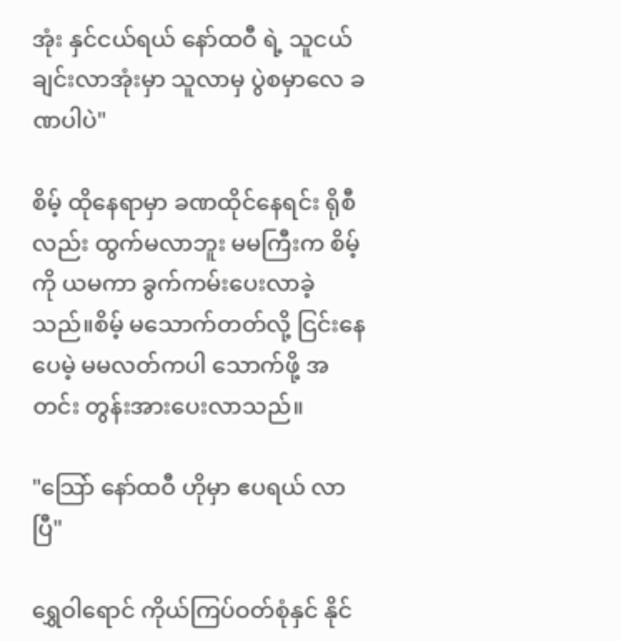အုံး နှင်ငယ်ရယ် နော်ထဝီ ရဲ့ သူငယ်ချင်းလာအုံးမှာ သူလာမှ ပွဲစမှာလေ ခဏပါပဲ"

စိမ့် ထိုနေရာမှာ ခဏထိုင်နေရင်း ရိုစီ လည်း ထွက်မလာဘူး မမကြီးက စိမ့်ကို ယမကာ ခွက်ကမ်းပေးလာခဲ့သည်။စိမ့် မသောက်တတ်လို့ ငြင်းနေပေမဲ့ မမလတ်ကပါ သောက်ဖို့ အတင်း တွန်းအားပေးလာသည်။

"သြော် နော်ထဝီ ဟိုမှာ ဧပရယ် လာပြီ"

ရွှေဝါရောင် ကိုယ်ကြပ်ဝတ်စုံနှင် နိုင်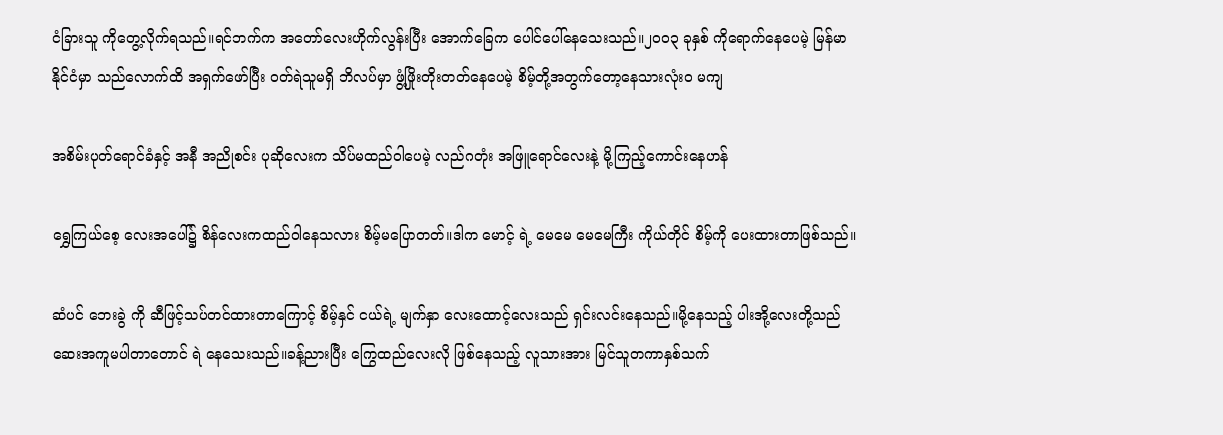ငံခြားသူ ကိုတွေ့လိုက်ရသည်။ရင်ဘက်က အတော်လေးဟိုက်လွန်းပြီး အောက်ခြေက ပေါင်ပေါ်နေသေးသည်။၂၀၀၃ ခုနှစ် ကိုရောက်နေပေမဲ့ မြန်မာ နိုင်ငံမှာ သည်လောက်ထိ အရှက်ဖော်ပြီး ဝတ်ရဲသူမရှိ ဘိလပ်မှာ ဖွံ့ဖြိုးတိုးတတ်နေပေမဲ့ စိမ့်တို့အတွက်တော့နေသားလုံးဝ မကျ

အစိမ်းပုတ်ရောင်ခံနှင့် အနီ အညိုစင်း ပုဆိုလေးက သိပ်မထည်ဝါပေမဲ့ လည်ဂတုံး အဖြူရောင်လေးနဲ့ မို့ကြည့်ကောင်းနေဟန်

ရွှေကြယ်စေ့ လေးအပေါ်၌ စိန်လေးကထည်ဝါနေသလား စိမ့်မပြောတတ်။ဒါက မောင့် ရဲ့ မေမေ မေမေကြီး ကိုယ်တိုင် စိမ့်ကို ပေးထားတာဖြစ်သည်။

ဆံပင် ဘေးခွဲ ကို ဆီဖြင့်သပ်တင်ထားတာကြောင့် စိမ့်နှင် ငယ်ရဲ့ မျက်နှာ လေးထောင့်လေးသည် ရှင်းလင်းနေသည်။မို့နေသည့် ပါးအို့လေးတို့သည် ဆေးအကူမပါတာတောင် ရဲ နေသေးသည်။ခန့်ညားပြီး ကြွေထည်လေးလို ဖြစ်နေသည့် လူသားအား မြင်သူတကာနှစ်သက်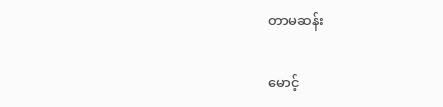တာမဆန်း

မောင့်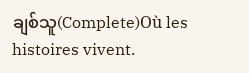ချစ်သူ(Complete)Où les histoires vivent.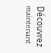Découvrez maintenant